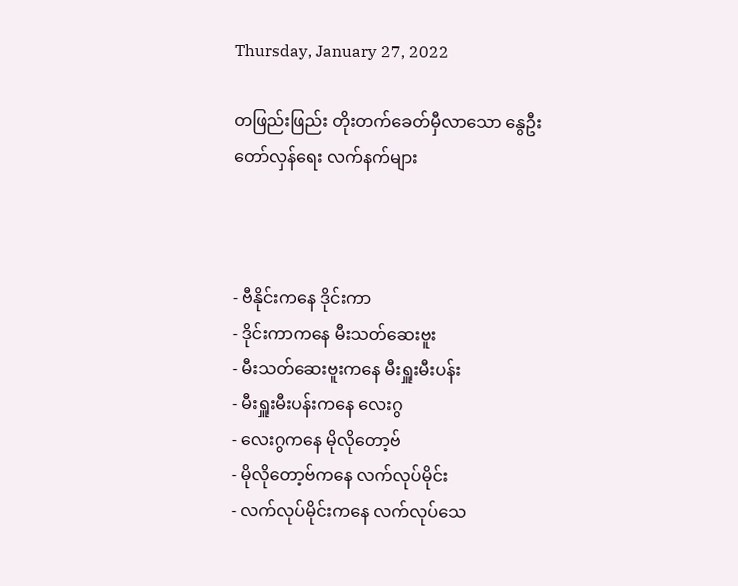Thursday, January 27, 2022

တ‌ဖြည်းဖြည်း တိုးတက်ခေတ်မှီလာသော နွေဦးတော်လှန်ရေး လက်နက်များ



- ဗီနိုင်းကနေ ဒိုင်းကာ
- ဒိုင်းကာကနေ မီးသတ်ဆေးဗူး
- မီးသတ်ဆေးဗူးကနေ မီးရှူးမီးပန်း
- မီးရှူးမီးပန်းကနေ လေးဂွ
- လေးဂွကနေ မိုလိုတော့ဗ်
- မိုလိုတော့ဗ်ကနေ လက်လုပ်မိုင်း
- လက်လုပ်မိုင်းကနေ လက်လုပ်သေ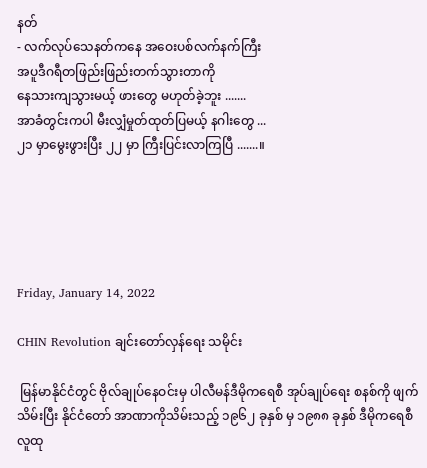နတ်
- လက်လုပ်သေနတ်ကနေ အဝေးပစ်လက်နက်ကြီး
အပူဒီဂရီတဖြည်းဖြည်းတက်သွားတာကို
နေသားကျသွားမယ့် ဖားတွေ မဟုတ်ခဲ့ဘူး .......
အာခံတွင်းကပါ မီးလျှံမှုတ်ထုတ်ပြမယ့် နဂါးတွေ ...
၂၁ မှာမွေးဖွားပြီး ၂၂ မှာ ကြီးပြင်းလာကြပြီ .......။





Friday, January 14, 2022

CHIN Revolution ချင်းတော်လှန်ရေး သမိုင်း

 မြန်မာနိုင်ငံတွင် ဗိုလ်ချုပ်နေဝင်းမှ ပါလီမန်ဒီမိုကရေစီ အုပ်ချုပ်ရေး စနစ်ကို ဖျက်သိမ်းပြီး နိုင်ငံတော် အာဏာကိုသိမ်းသည့် ၁၉၆၂ ခုနှစ် မှ ၁၉၈၈ ခုနှစ် ဒီမိုကရေစီလူထု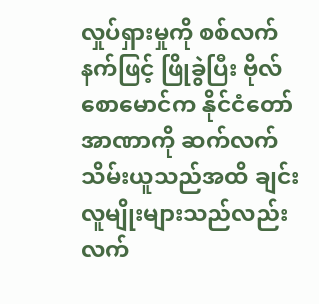လှုပ်ရှားမှုကို စစ်လက်နက်ဖြင့် ဖြိုခွဲပြီး ဗိုလ်စောမောင်က နိုင်ငံတော်အာဏာကို ဆက်လက်သိမ်းယူသည်အထိ ချင်းလူမျိုးများသည်လည်း လက်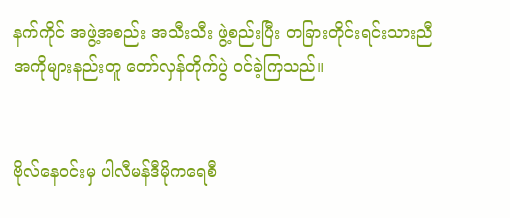နက်ကိုင် အဖွဲ့အစည်း အသီးသီး ဖွဲ့စည်းပြီး တခြားတိုင်းရင်းသားညီအကိုများနည်းတူ တော်လှန်တိုက်ပွဲ ဝင်ခဲ့ကြသည်။


ဗိုလ်နေဝင်းမှ ပါလီမန်ဒီမိုကရေစီ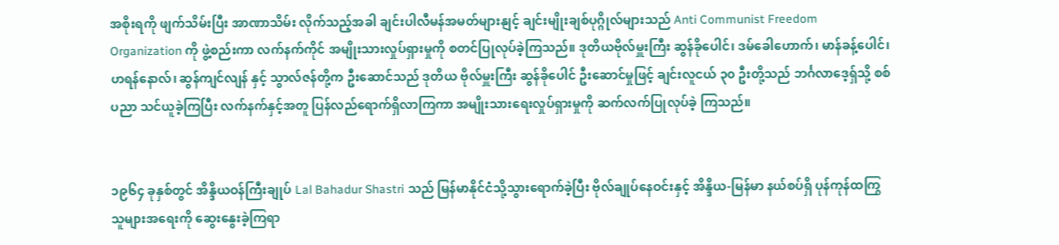အစိုးရကို ဖျက်သိမ်းပြီး အာဏာသိမ်း လိုက်သည့်အခါ ချင်းပါလီမန်အမတ်များနျင့် ချင်းမျိုးချစ်ပုဂ္ဂိုလ်များသည် Anti Communist Freedom Organization ကို ဖွဲ့စည်းကာ လက်နက်ကိုင် အမျိုးသားလှုပ်ရှားမှုကို စတင်ပြုလုပ်ခဲ့ကြသည်။ ဒုတိယဗိုလ်မှူးကြီး ဆွန်ခိုပေါင်၊ ဒမ်ခေါဟောက်၊ မာန်ခန့်ပေါင်၊ ဟရန်နောလ်၊ ဆွန်ကျင်လျန် နှင့် သွာလ်ဇန်တို့က ဦးဆောင်သည် ဒုတိယ ဗိုလ်မှူးကြီး ဆွန်ခိုပေါင် ဦးဆောင်မှုဖြင့် ချင်းလူငယ် ၃၀ ဦးတို့သည် ဘင်္ဂလာဒေ့ရှ်သို့ စစ်ပညာ သင်ယူခဲ့ကြပြီး လက်နက်နှင့်အတူ ပြန်လည်ရောက်ရှိလာကြကာ အမျိုးသားရေးလှုပ်ရှားမှုကို ဆက်လက်ပြုလုပ်ခဲ့ ကြသည်။


၁၉၆၄ ခုနှစ်တွင် အိန္ဒိယဝန်ကြီးချုပ် Lal Bahadur Shastri သည် မြန်မာနိုင်ငံသို့သွားရောက်ခဲ့ပြီး ဗိုလ်ချုပ်နေဝင်းနှင့် အိန္ဒိယ-မြန်မာ နယ်စပ်ရှိ ပုန်ကုန်ထကြွသူများအရေးကို ဆွေးနွေးခဲ့ကြရာ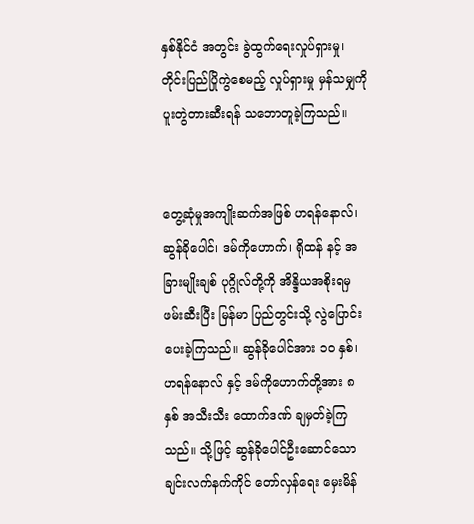နှစ်နိုင်ငံ အတွင်း ခွဲထွက်ရေးလှုပ်ရှားမှု၊ တိုင်းပြည်ပြိုကွဲစေမည့် လှုပ်ရှားမှု မှန်သမျှကို ပူးတွဲတားဆီးရန် သဘောတူခဲ့ကြသည်။


တွေ့ဆုံမှုအကျိုးဆက်အဖြစ် ဟရန်နောလ်၊ ဆွန်ခိုပေါင်၊ ဒမ်ကိုဟောက်၊ ရိုထန် နင့် အခြားမျိုးချစ် ပုဂ္ဂိုလ်တို့ကို အိန္ဒိယအစိုးရမှ ဖမ်းဆီးပြီး မြန်မာ ပြည်တွင်းသို့ လွဲပြောင်းပေးခဲ့ကြသည်။ ဆွန်ခိုပေါင်အား ၁၀ နှစ်၊ ဟရန်နောလ် နှင့် ဒမ်ကိုဟောက်တို့အား ၈ နှစ် အသီးသီး ထောက်ဒဏ် ချမှတ်ခဲ့ကြသည်။ သို့ဖြင့် ဆွန်ခိုပေါင်ဦးဆောင်သော ချင်းလက်နက်ကိုင် တော်လှန်ရေး မှေးမိန်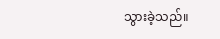သွားခဲ့သည်။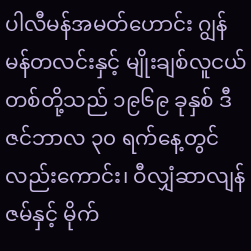ပါလီမန်အမတ်ဟောင်း ဂျွန်မန်တလင်းနှင့် မျိုးချစ်လူငယ်တစ်တို့သည် ၁၉၆၉ ခုနှစ် ဒီဇင်ဘာလ ၃၀ ရက်နေ့တွင်လည်းကောင်း၊ ဝီလျှံဆာလျန်ဇမ်နှင့် မိုက်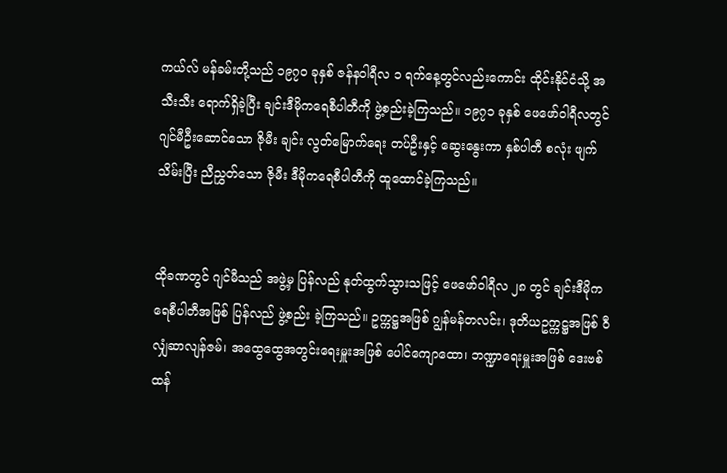ကယ်လ် မန်ခမ်းတို့သည် ၁၉၇၀ ခုနှစ် ဇန်နဝါရီလ ၁ ရက်နေ့တွင်လည်းကောင်း ထိုင်းနိုင်ငံသို့ အသီးသီး ရောက်ရှိခဲ့ပြီး ချင်းဒီမိုကရေစီပါတီကို ဖွဲ့စည်းခဲ့ကြသည်။ ၁၉၇၁ ခုနှစ် ဖေဖော်ဝါရီလတွင် ဂျင်မီဦးဆောင်သော ဇိုမီး ချင်း လွတ်မြောက်ရေး တပ်ဦးနှင့် ဆွေးနွေးကာ နှစ်ပါတီ စလုံး ဖျက်သိမ်းပြီး ညီညွှတ်သော ဇိုမီး ဒီမိုကရေစီပါတီကို ထူထောင်ခဲ့ကြသည်။


ထိုခဏတွင် ဂျင်မီသည် အဖွဲ့မှ ပြန်လည် နုတ်ထွက်သွားသဖြင့် ဖေဖော်ဝါရီလ ၂၈ တွင် ချင်းဒီမိုကရေစီပါတီအဖြစ် ပြန်လည် ဖွဲ့စည်း ခဲ့ကြသည်။ ဥက္ကဋ္ဌအဖြစ် ဂျွန်မန်တလင်း၊ ဒုတိယဥက္ကဋ္ဌအဖြစ် ဝီလျှံဆာလျန်ဇမ်၊ အထွေထွေအတွင်းရေးမှူးအဖြစ် ပေါင်ကျောထော၊ ဘဏ္ဍာရေးမှူးအဖြစ် ဒေးဗစ်ထန်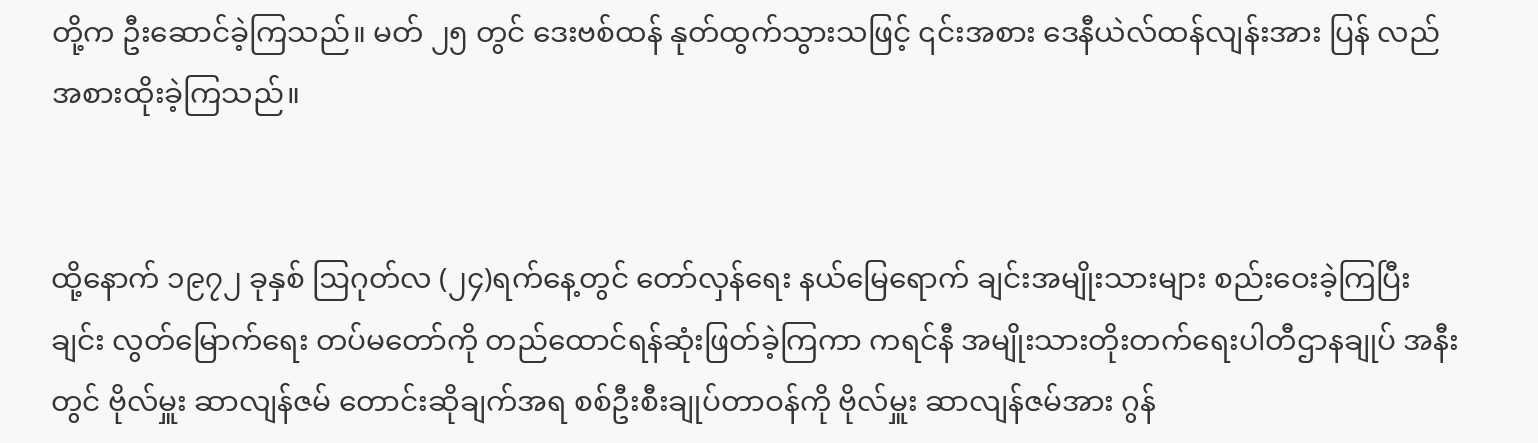တို့က ဦးဆောင်ခဲ့ကြသည်။ မတ် ၂၅ တွင် ဒေးဗစ်ထန် နုတ်ထွက်သွားသဖြင့် ၎င်းအစား ဒေနီယဲလ်ထန်လျန်းအား ပြန် လည်အစားထိုးခဲ့ကြသည်။


ထို့နောက် ၁၉၇၂ ခုနှစ် ဩဂုတ်လ (၂၄)ရက်နေ့တွင် တော်လှန်ရေး နယ်မြေရောက် ချင်းအမျိုးသားများ စည်းဝေးခဲ့ကြပြီး ချင်း လွတ်မြောက်ရေး တပ်မတော်ကို တည်ထောင်ရန်ဆုံးဖြတ်ခဲ့ကြကာ ကရင်နီ အမျိုးသားတိုးတက်ရေးပါတီဌာနချုပ် အနီးတွင် ဗိုလ်မှူး ဆာလျန်ဇမ် တောင်းဆိုချက်အရ စစ်ဦးစီးချုပ်တာဝန်ကို ဗိုလ်မှူး ဆာလျန်ဇမ်အား ဂွန်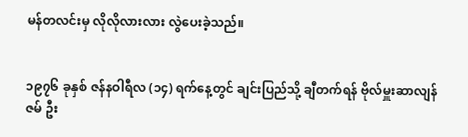မန်တလင်းမှ လိုလိုလားလား လွဲပေးခဲ့သည်။


၁၉၇၆ ခုနှစ် ဇန်နဝါရီလ (၁၄) ရက်နေ့တွင် ချင်းပြည်သို့ ချီတက်ရန် ဗိုလ်မှူးဆာလျန်ဇမ် ဦး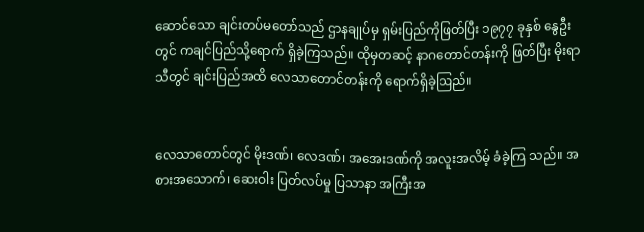ဆောင်သော ချင်းတပ်မတော်သည် ဌာနချုပ်မှ ရှမ်းပြည်ကိုဖြတ်ပြီး ၁၉၇၇ ခုနှစ် နွေဦးတွင် ကချင်ပြည်သို့ရောက် ရှိခဲ့ကြသည်။ ထိုမှတဆင့် နာဂတောင်တန်းကို ဖြတ်ပြီး မိုးရာသီတွင် ချင်းပြည်အထိ လေသာတောင်တန်းကို ရောက်ရှိခဲ့ဩည်။


လေသာတောင်တွင် မိုးဒဏ်၊ လေဒဏ်၊ အအေးဒဏ်ကို အလူးအလိမ့် ခံခဲ့ကြ သည်။ အစားအသောက်၊ ဆေးဝါး ပြတ်လပ်မှု ပြသာနာ အကြီးအ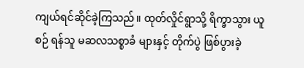ကျယ်ရင်ဆိုင်ခဲ့ကြသည်။ ထုတ်လှိုင်ရွာသို့ ရိက္ခာသွား ယူစဉ် ရန်သူ မဆလသစ္စာခံ များနှင့် တိုက်ပွဲ ဖြစ်ပွားခဲ့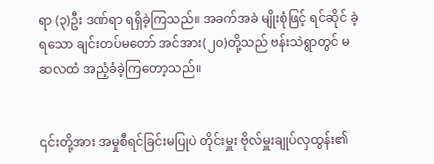ရာ (၃)ဦး ဒဏ်ရာ ရရှိခဲ့ကြသည်။ အခက်အခဲ မျိုးစုံဖြင့် ရင်ဆိုင် ခဲ့ရသော ချင်းတပ်မတော် အင်အား(၂၀)တို့သည် ဗန်းသဲရွာတွင် မဆလထံ အညံ့ခံခဲ့ကြတော့သည်။


၎င်းတို့အား အမှုစီရင်ခြင်းမပြုပဲ တိုင်းမှူး ဗိုလ်မှူးချုပ်လှထွန်း၏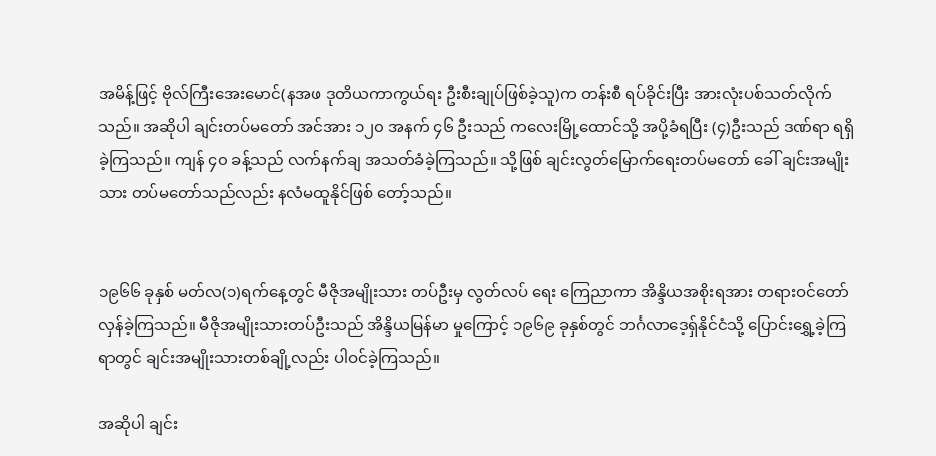အမိန့်ဖြင့် ဗိုလ်ကြီးအေးမောင်(နအဖ ဒုတိယကာကွယ်ရး ဦးစီးချုပ်ဖြစ်ခဲ့သူ)က တန်းစီ ရပ်ခိုင်းပြီး အားလုံးပစ်သတ်လိုက်သည်။ အဆိုပါ ချင်းတပ်မတော် အင်အား ၁၂၀ အနက် ၄၆ ဦးသည် ကလေးမြို့ထောင်သို့ အပို့ခံရပြီး (၄)ဦးသည် ဒဏ်ရာ ရရှိခဲ့ကြသည်။ ကျန် ၄၀ ခန့်သည် လက်နက်ချ အသတ်ခံခဲ့ကြသည်။ သို့ဖြစ် ချင်းလွတ်မြောက်ရေးတပ်မတော် ခေါ် ချင်းအမျိုးသား တပ်မတော်သည်လည်း နလံမထူနိုင်ဖြစ် တော့်သည်။


၁၉၆၆ ခုနှစ် မတ်လ(၁)ရက်နေ့တွင် မီဇိုအမျိုးသား တပ်ဦးမှ လွတ်လပ် ရေး ကြေညာကာ အိန္ဒိယအစိုးရအား တရားဝင်တော်လှန်ခဲ့ကြသည်။ မီဇိုအမျိုးသားတပ်ဦးသည် အိန္ဒိယမြန်မာ မှုကြောင့် ၁၉၆၉ ခုနှစ်တွင် ဘင်္ဂလာဒေ့ရှ်နိုင်ငံသို့ ပြောင်းရွှေ့ခဲ့ကြရာတွင် ချင်းအမျိုးသားတစ်ချို့လည်း ပါဝင်ခဲ့ကြသည်။

အဆိုပါ ချင်း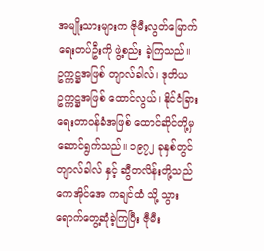အမျိုးသားများက ဇိုမီးလွတ်မြောက်ရေးတပ်ဦးကို ဖွဲ့စည်း ခဲ့ကြသည်။ ဥက္ကဋ္ဌအဖြစ် တျာလ်ခါလ်၊ ဒုတိယဥက္ကဋ္ဌအဖြစ် ထောင်လွယ်၊ နိုင်ငံခြားရေးတာဝန်ခံအဖြစ် ထောင်ဆိုင်တို့မှ ဆောင်ရွက်သည်။ ၁၉၇၂ ခုနှစ်တွင် တျာလ်ခါလ် နှင့် ဆွီတလိန်းတို့သည် ကေအိုင်အေ ကချင်ထံ သို့ သွားရောက်တွေ့ဆုံခဲ့ကြပြီး ဇီုမီး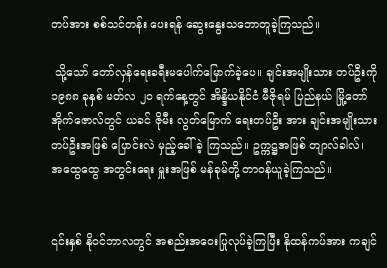တပ်အား စစ်သင်တန်း ပေးရန် ဆွေးနွေးသဘောတူခဲ့ကြသည်။

 သို့သော် တော်လှန်ရေးခရီးမပေါက်မြောက်ခဲ့ပေ။ ချင်းအမျိုးသား တပ်ဦးကို ၁၉၈၈ ခုနှစ် မတ်လ ၂၀ ရက်နေ့တွင် အိန္ဒိယနိုင်ငံ မီဇိုရမ် ပြည်နယ် မြို့တော် အိုက်ဇောလ်တွင် ယခင် ဇိုမီး လွတ်မြောက် ရေးတပ်ဦး အား ချင်းအမျိုးသားတပ်ဦးအဖြစ် ပြောင်းလဲ မှည့်ခေါ်ခဲ့ ကြသည်။ ဥက္ကဋ္ဌအဖြစ် တျာလ်ခါလ်၊ အထွေထွေ အတွင်းရေး မှူးအဖြစ် မန်ခုမ်တို့ တာဝန်ယူခဲ့ကြသည်။


၎င်းနှစ် နိုဝင်ဘာလတွင် အစည်းအဝေးပြုလုပ်ခဲ့ကြပြီး နိုထန်ကပ်အား ကချင်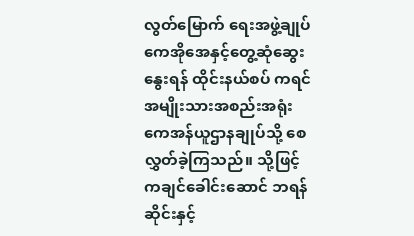လွတ်မြောက် ရေးအဖွဲ့ချုပ် ကေအိုအေနှင့်တွေ့ဆုံဆွေးနွေးရန် ထိုင်းနယ်စပ် ကရင်အမျိုးသားအစည်းအရုံး ကေအန်ယူဌာနချုပ်သို့ စေလွှတ်ခဲ့ကြသည်။ သို့ဖြင့် ကချင်ခေါင်းဆောင် ဘရန်ဆိုင်းနှင့်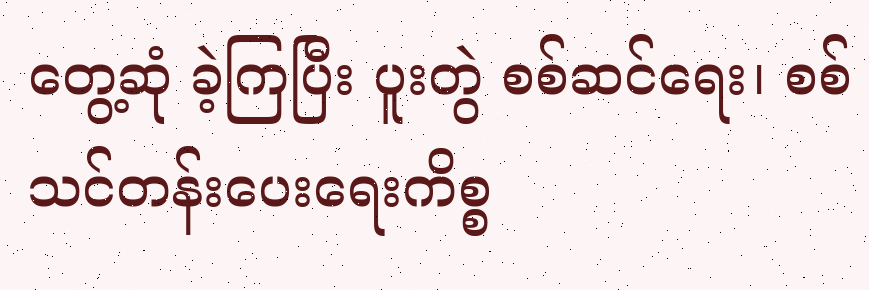တွေ့ဆုံ ခဲ့ကြပြီး ပူးတွဲ စစ်ဆင်ရေး၊ စစ်သင်တန်းပေးရေးကိစ္စ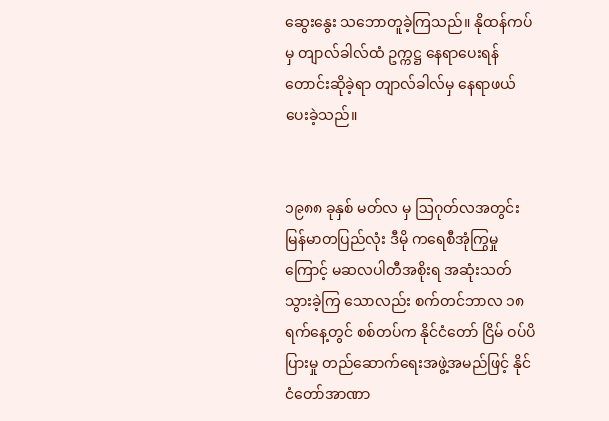ဆွေးနွေး သဘောတူခဲ့ကြသည်။ နိုထန်ကပ်မှ တျာလ်ခါလ်ထံ ဥက္ကဋ္ဌ နေရာပေးရန် တောင်းဆိုခဲ့ရာ တျာလ်ခါလ်မှ နေရာဖယ်ပေးခဲ့သည်။


၁၉၈၈ ခုနှစ် မတ်လ မှ ဩဂုတ်လအတွင်း မြန်မာတပြည်လုံး ဒီမို ကရေစီအုံကြွမှုကြောင့် မဆလပါတီအစိုးရ အဆုံးသတ် သွားခဲ့ကြ သောလည်း စက်တင်ဘာလ ၁၈ ရက်နေ့တွင် စစ်တပ်က နိုင်ငံတော် ငြိမ် ဝပ်ပိပြားမှု တည်ဆောက်ရေးအဖွဲ့အမည်ဖြင့် နိုင်ငံတော်အာဏာ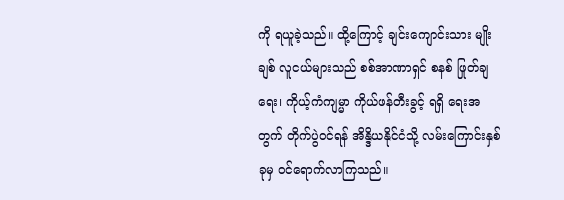ကို ရယူခဲ့သည်။ ထို့ကြောင့် ချင်းကျောင်းသား မျိုးချစ် လူငယ်များသည် စစ်အာဏာရှင် စနစ် ဖြုတ်ချရေး၊ ကိုယ့်ကံကျမ္မာ ကိုယ်ဖန်တီးခွင့် ရရှိ ရေးအတွက် တိုက်ပွဲဝင်ရန် အိန္ဒိယနိုင်ငံသို့ လမ်းကြောင်းနှစ်ခုမှ ဝင်ရောက်လာကြသည်။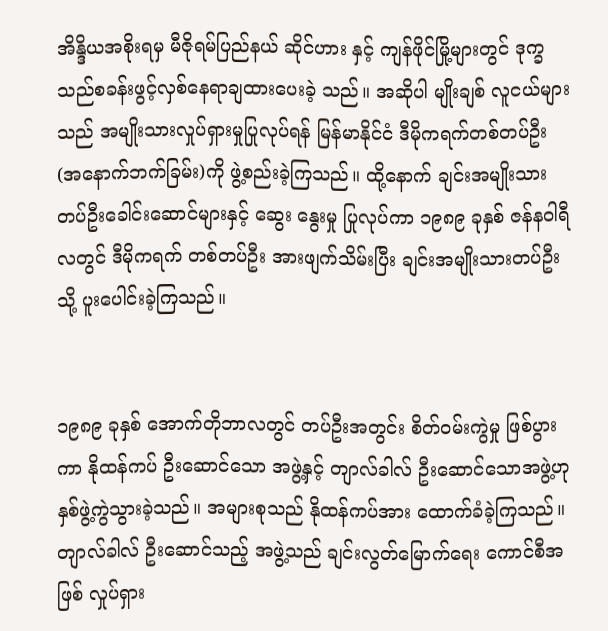အိန္ဒိယအစိုးရမှ မီဇိုရမ်ပြည်နယ် ဆိုင်ဟား နှင့် ကျန်ဖိုင်မြို့များတွင် ဒုက္ခသည်စခန်းဖွင့်လှစ်နေရာချထားပေးခဲ့ သည်။ အဆိုပါ မျိုးချစ် လူငယ်များသည် အမျိုးသားလှုပ်ရှားမှုပြုလုပ်ရန် မြန်မာနိုင်ငံ ဒီမိုကရက်တစ်တပ်ဦး (အနောက်ဘက်ခြမ်း)ကို ဖွဲ့စည်းခဲ့ကြသည်။ ထို့နောက် ချင်းအမျိုးသားတပ်ဦးခေါင်းဆောင်များနှင့် ဆွေး နွေးမှု ပြုလုပ်ကာ ၁၉၈၉ ခုနှစ် ဇန်နဝါရီလတွင် ဒီမိုကရက် တစ်တပ်ဦး အားဖျက်သိမ်းပြီး ချင်းအမျိုးသားတပ်ဦးသို့ ပူးပေါင်းခဲ့ကြသည်။


၁၉၈၉ ခုနှစ် အောက်တိုဘာလတွင် တပ်ဦးအတွင်း စိတ်ဝမ်းကွဲမှု ဖြစ်ပွားကာ နိုထန်ကပ် ဦးဆောင်သော အဖွဲ့နှင့် တျာလ်ခါလ် ဦးဆောင်သောအဖွဲ့ဟု နှစ်ဖွဲ့ကွဲသွားခဲ့သည်။ အများစုသည် နိုထန်ကပ်အား ထောက်ခံခဲ့ကြသည်။ တျာလ်ခါလ် ဦးဆောင်သည့် အဖွဲ့သည် ချင်းလွတ်မြောက်ရေး ကောင်စီအဖြစ် လှုပ်ရှား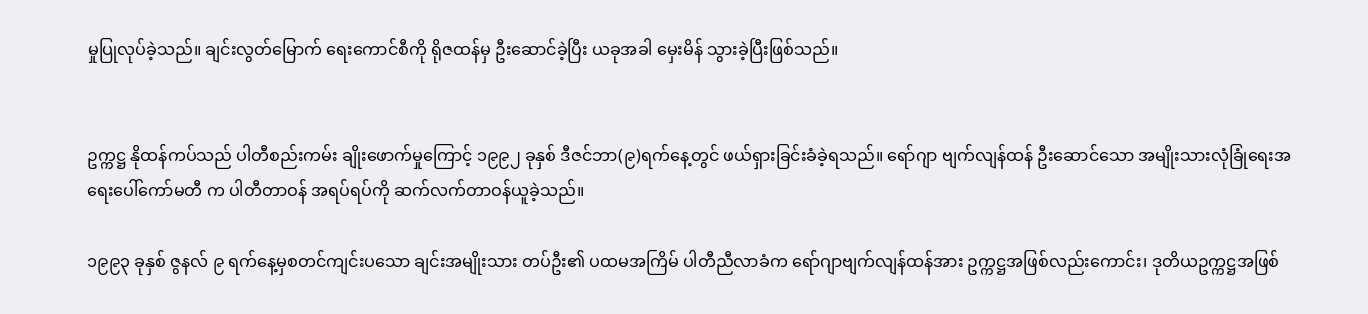မှုပြုလုပ်ခဲ့သည်။ ချင်းလွတ်မြောက် ရေးကောင်စီကို ရိုဇထန်မှ ဦးဆောင်ခဲ့ပြီး ယခုအခါ မှေးမိန် သွားခဲ့ပြီးဖြစ်သည်။


ဥက္ကဋ္ဌ နိုထန်ကပ်သည် ပါတီစည်းကမ်း ချိုးဖောက်မှုကြောင့် ၁၉၉၂ ခုနှစ် ဒီဇင်ဘာ(၉)ရက်နေ့တွင် ဖယ်ရှားခြင်းခံခဲ့ရသည်။ ရော်ဂျာ ဗျက်လျန်ထန် ဦးဆောင်သော အမျိုးသားလုံခြုံရေးအရေးပေါ်ကော်မတီ က ပါတီတာဝန် အရပ်ရပ်ကို ဆက်လက်တာဝန်ယူခဲ့သည်။

၁၉၉၃ ခုနှစ် ဇွနလ် ၉ ရက်နေ့မှစတင်ကျင်းပသော ချင်းအမျိုးသား တပ်ဦး၏ ပထမအကြိမ် ပါတီညီလာခံက ရော်ဂျာဗျက်လျန်ထန်အား ဥက္ကဋ္ဌအဖြစ်လည်းကောင်း၊ ဒုတိယဥက္ကဋ္ဌအဖြစ်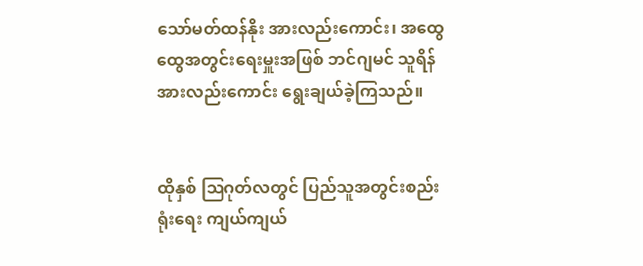သော်မတ်ထန်နိုး အားလည်းကောင်း၊ အထွေထွေအတွင်းရေးမှူးအဖြစ် ဘင်ဂျမင် သူရိန်အားလည်းကောင်း ရွေးချယ်ခဲ့ကြသည်။


ထိုနှစ် ဩဂုတ်လတွင် ပြည်သူအတွင်းစည်းရုံးရေး ကျယ်ကျယ်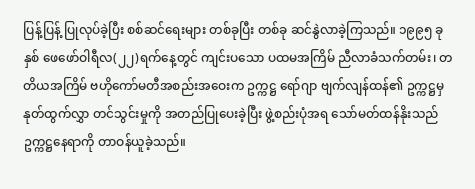ပြန့်ပြန့် ပြုလုပ်ခဲ့ပြီး စစ်ဆင်ရေးများ တစ်ခုပြီး တစ်ခု ဆင်နွဲလာခဲ့ကြသည်။ ၁၉၉၅ ခုနှစ် ဖေဖော်ဝါရီလ(၂၂)ရက်နေ့တွင် ကျင်းပသော ပထမအကြိမ် ညီလာခံသက်တမ်း၊ တတိယအကြိမ် ဗဟိုကော်မတီအစည်းအဝေးက ဥက္ကဋ္ဌ ရော်ဂျာ ဗျက်လျန်ထန်၏ ဥက္ကဋ္ဌမှ နုတ်ထွက်လွှာ တင်သွင်းမှုကို အတည်ပြုပေးခဲ့ပြီး ဖွဲ့စည်းပုံအရ သော်မတ်ထန်နိုးသည် ဥက္ကဋ္ဌနေရာကို တာဝန်ယူခဲ့သည်။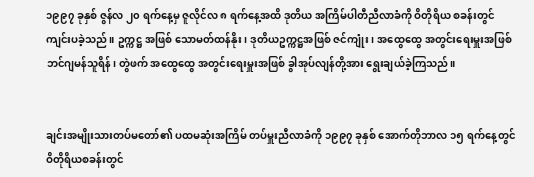၁၉၉၇ ခုနှစ် ဇွန်လ ၂၀ ရက်နေ့မှ ဇူလိုင်လ ၈ ရက်နေ့အထိ ဒုတိယ အကြိမ်ပါတီညီလာခံကို ဝိတိုရိယ စခန်းတွင် ကျင်းပခဲ့သည်။ ဥက္ကဋ္ဌ အဖြစ် သောမတ်ထန်နိုး၊ ဒုတိယဥက္ကဋ္ဌအဖြစ် ဇင်ကျုံး၊ အထွေထွေ အတွင်းရေးမှူးအဖြစ် ဘင်ဂျမန်သူရိန်၊ တွဲဖက် အထွေထွေ အတွင်းရေးမှူးအဖြစ် ခွါအုပ်လျန်တို့အား ရွေးချယ်ခဲ့ကြသည်။


ချင်းအမျိုးသားတပ်မတော်၏ ပထမဆုံးအကြိမ် တပ်မှူးညီလာခံကို ၁၉၉၇ ခုနှစ် အောက်တိုဘာလ ၁၅ ရက်နေ့တွင် ဝိတိုရိယစခန်းတွင်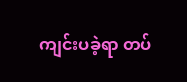ကျင်းပခဲ့ရာ တပ်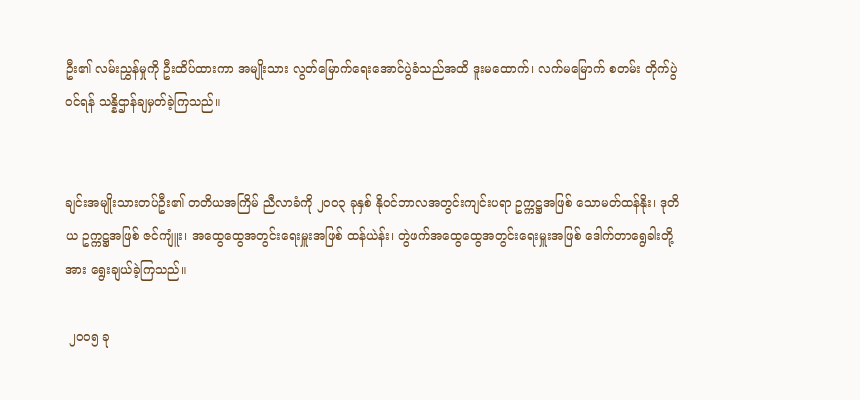ဦး၏ လမ်းညွှန်မှုကို ဦးထိပ်ထားကာ အမျိုးသား လွတ်မြောက်ရေးအောင်ပွဲခံသည်အထိ ဒူးမထောက်၊ လက်မမြောက် စတမ်း တိုက်ပွဲ ဝင်ရန် သန္နိဌာန်ချမှတ်ခဲ့ကြသည်။


ချင်းအမျိုးသားတပ်ဦး၏ တတိယအကြိမ် ညီလာခံကို ၂၀၀၃ ခုနှစ် နိုဝင်ဘာလအတွင်းကျင်းပရာ ဥက္ကဋ္ဌအဖြစ် သောမတ်ထန်နိုး၊ ဒုတိယ ဥက္ကဋ္ဌအဖြစ် ဇင်ကျူံး၊ အထွေထွေအတွင်းရေးမှူးအဖြစ် ထန်ယဲန်း၊ တွဲဖက်အထွေထွေအတွင်းရေးမှူးအဖြစ် ဒေါက်တာရွေခါးတို့အား ရွေးချယ်ခဲ့ကြသည်။

 ၂၀၀၅ ခု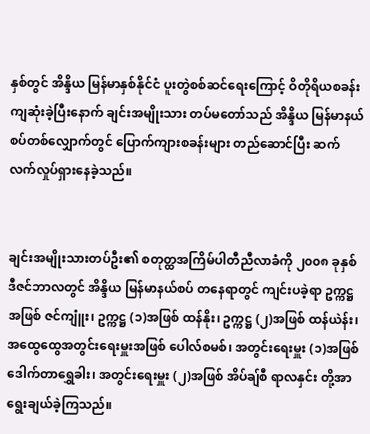နှစ်တွင် အိန္ဒိယ မြန်မာနှစ်နိုင်ငံ ပူးတွဲစစ်ဆင်ရေးကြောင့် ဝိတိုရိယစခန်းကျဆုံးခဲ့ပြီးနောက် ချင်းအမျိုးသား တပ်မတော်သည် အိန္ဒိယ မြန်မာနယ်စပ်တစ်လျှောက်တွင် ပြောက်ကျားစခန်းများ တည်ဆောင်ပြီး ဆက်လက်လှုပ်ရှားနေခဲ့သည်။


ချင်းအမျိုးသားတပ်ဦး၏ စတုတ္ထအကြိမ်ပါတီညီလာခံကို ၂၀၀၈ ခုနှစ် ဒီဇင်ဘာလတွင် အိန္ဒိယ မြန်မာနယ်စပ် တနေရာတွင် ကျင်းပခဲ့ရာ ဥက္ကဋ္ဌအဖြစ် ဇင်ကျူံး၊ ဥက္ကဋ္ဌ (၁)အဖြစ် ထန်နိုး၊ ဥက္ကဋ္ဌ (၂)အဖြစ် ထန်ယဲန်း၊ အထွေထွေအတွင်းရေးမှူးအဖြစ် ပေါလ်စမစ်၊ အတွင်းရေးမှူး (၁)အဖြစ် ဒေါက်တာရွှေခါး၊ အတွင်းရေးမှူး (၂)အဖြစ် အိပ်ချ်စီ ရာလနှင်း တို့အာ ရွေးချယ်ခဲ့ကြသည်။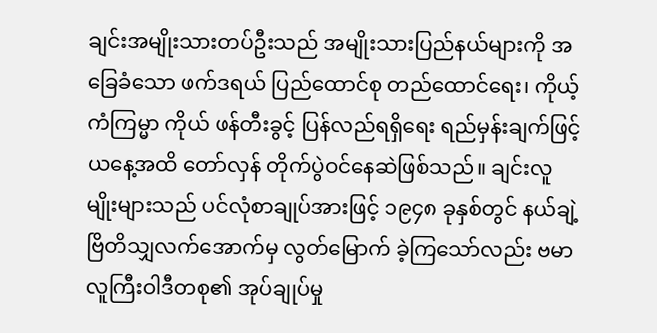ချင်းအမျိုးသားတပ်ဦးသည် အမျိုးသားပြည်နယ်များကို အခြေခံသော ဖက်ဒရယ် ပြည်ထောင်စု တည်ထောင်ရေး၊ ကိုယ့်ကံကြမ္မာ ကိုယ် ဖန်တီးခွင့် ပြန်လည်ရရှိရေး ရည်မှန်းချက်ဖြင့် ယနေ့အထိ တော်လှန် တိုက်ပွဲဝင်နေဆဲဖြစ်သည်။ ချင်းလူမျိုးများသည် ပင်လုံစာချုပ်အားဖြင့် ၁၉၄၈ ခုနှစ်တွင် နယ်ချဲ့ ဗြိတိသျှလက်အောက်မှ လွတ်မြောက် ခဲ့ကြသော်လည်း ဗမာလူကြီးဝါဒီတစု၏ အုပ်ချုပ်မှု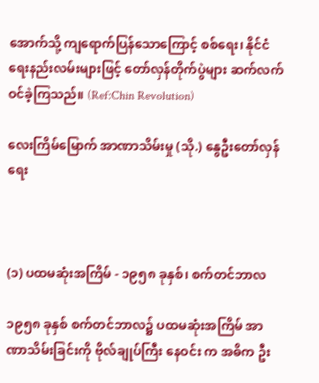အောက်သို့ ကျရောက်ပြန်သောကြောင့် စစ်ရေး၊ နိုင်ငံရေးနည်းလမ်းများဖြင့် တော်လှန်တိုက်ပွဲများ ဆက်လက်ဝင်ခဲ့ကြသည်။ (Ref:Chin Revolution)

လေးကြိမ်မြောက် အာဏာသိမ်းမှု (သို.) နွေဦးတော်လှန်ရေး



(၁) ပထမဆုံးအကြိမ် - ၁၉၅၈ ခုနှစ်၊ စက်တင်ဘာလ

၁၉၅၈ ခုနှစ် စက်တင်ဘာလ၌ ပထမဆုံးအကြိမ် အာဏာသိမ်းခြင်းကို ဗိုလ်ချုပ်ကြီး နေဝင်း က အဓိက ဦး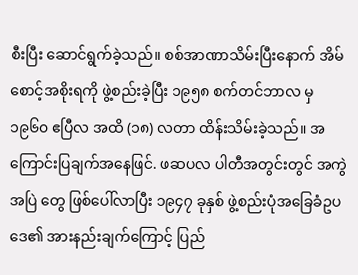စီးပြီး ဆောင်ရွက်ခဲ့သည်။ စစ်အာဏာသိမ်းပြီးနောက် အိမ်စောင့်အစိုးရကို ဖွဲ့စည်းခဲ့ပြီး ၁၉၅၈ စက်တင်ဘာလ မှ ၁၉၆၀ ဧပြီလ အထိ (၁၈) လတာ ထိန်းသိမ်းခဲ့သည်။ အကြောင်းပြချက်အနေဖြင်. ဖဆပလ ပါတီအတွင်းတွင် အကွဲအပြဲ တွေ ဖြစ်ပေါ်လာပြီး ၁၉၄၇ ခုနှစ် ဖွဲ့စည်းပုံအခြေခံဥပဒေ၏ အားနည်းချက်ကြောင့် ပြည်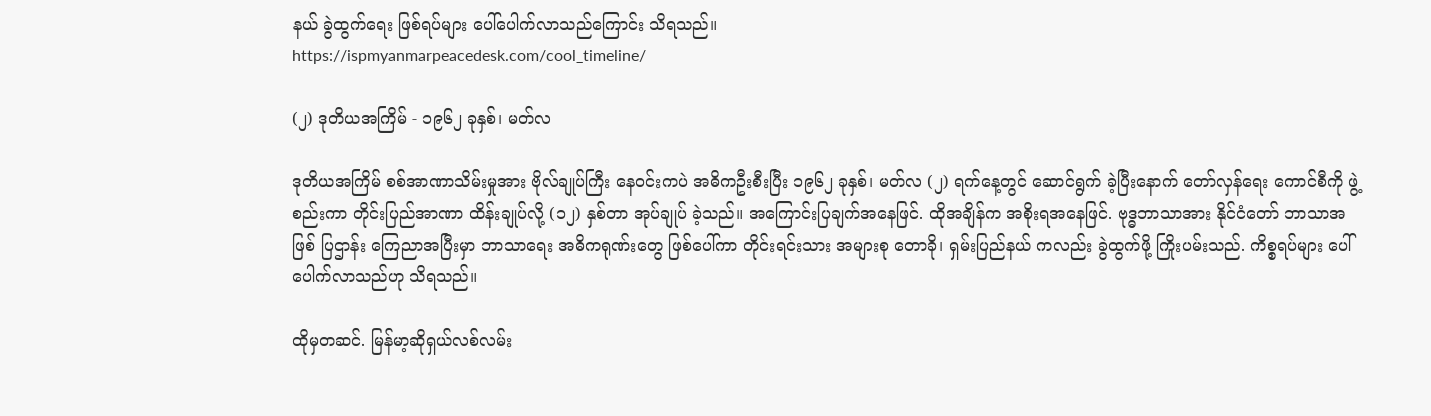နယ် ခွဲထွက်ရေး ဖြစ်ရပ်များ ပေါ်ပေါက်လာသည်ကြောင်း သိရသည်။
https://ispmyanmarpeacedesk.com/cool_timeline/

(၂) ဒုတိယအကြိမ် - ၁၉၆၂ ခုနှစ်၊ မတ်လ

ဒုတိယအကြိမ် စစ်အာဏာသိမ်းမှုအား ဗိုလ်ချုပ်ကြီး နေဝင်းကပဲ အဓိကဦးစီးပြီး ၁၉၆၂ ခုနှစ်၊ မတ်လ (၂) ရက်နေ့တွင် ဆောင်ရွက် ခဲ့ပြီးနောက် တော်လှန်ရေး ကောင်စီကို ဖွဲ့စည်းကာ တိုင်းပြည်အာဏာ ထိန်းချုပ်လို့ (၁၂) နှစ်တာ အုပ်ချုပ် ခဲ့သည်။ အကြောင်းပြချက်အနေဖြင်. ထိုအချိန်က အစိုးရအနေဖြင်. ဗုဒ္ဓဘာသာအား နိုင်ငံတော် ဘာသာအဖြစ် ပြဌာန်း ကြေညာအပြီးမှာ ဘာသာရေး အဓိကရုဏ်းတွေ ဖြစ်ပေါ်ကာ တိုင်းရင်းသား အများစု တောခို၊ ရှမ်းပြည်နယ် ကလည်း ခွဲထွက်ဖို့ ကြိုးပမ်းသည်. ကိစ္စရပ်များ ပေါ်ပေါက်လာသည်ဟု သိရသည်။

ထိုမှတဆင်. မြန်မာ့ဆိုရှယ်လစ်လမ်း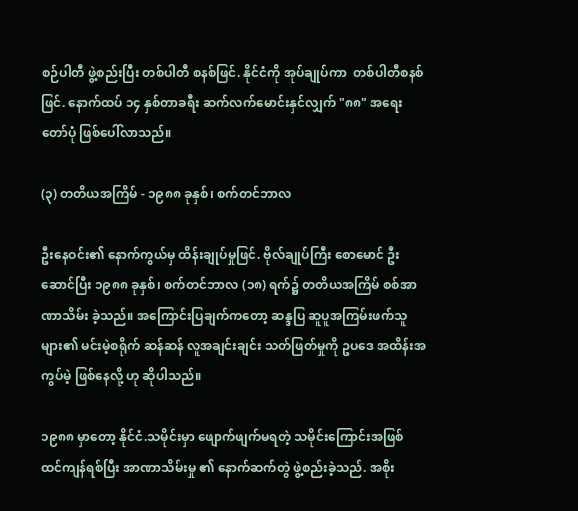စဉ်ပါတီ ဖွဲ့စည်းပြီး တစ်ပါတီ စနစ်ဖြင်. နိုင်ငံကို အုပ်ချုပ်ကာ  တစ်ပါတီစနစ်ဖြင်. နောက်ထပ် ၁၄ နှစ်တာခရီး ဆက်လက်မောင်းနှင်လျှက် "၈၈" အရေးတော်ပုံ ဖြစ်ပေါ်လာသည်။

(၃) တတိယအကြိမ် - ၁၉၈၈ ခုနှစ်၊ စက်တင်ဘာလ

ဦးနေဝင်း၏ နောက်ကွယ်မှ ထိန်းချုပ်မှုဖြင်. ဗိုလ်ချုပ်ကြီး စောမောင် ဦးဆောင်ပြီး ၁၉၈၈ ခုနှစ်၊ စက်တင်ဘာလ (၁၈) ရက်၌ တတိယအကြိမ် စစ်အာဏာသိမ်း ခဲ့သည်။ အကြောင်းပြချက်ကတော့ ဆန္ဒပြ ဆူပူအကြမ်းဖက်သူများ၏ မင်းမဲ့စရိုက် ဆန်ဆန် လူအချင်းချင်း သတ်ဖြတ်မှုကို ဥပဒေ အထိန်းအကွပ်မဲ့ ဖြစ်နေလို့ ဟု ဆိုပါသည်။

၁၉၈၈ မှာတော့ နိုင်ငံ.သမိုင်းမှာ ဖျောက်ဖျက်မရတဲ့ သမိုင်းကြောင်းအဖြစ် ထင်ကျန်ရစ်ပြီး အာဏာသိမ်းမှု ၏ နောက်ဆက်တွဲ ဖွဲ့စည်းခဲ့သည်. အစိုး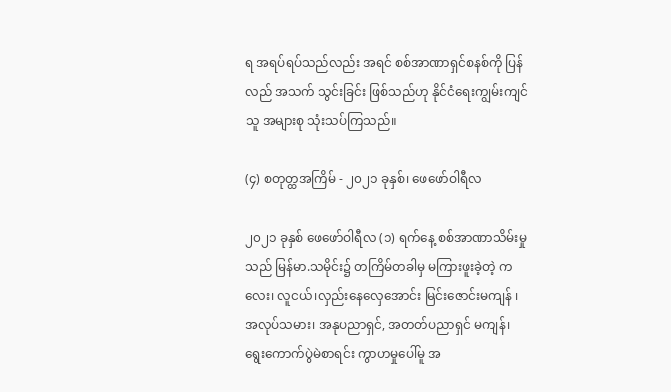ရ အရပ်ရပ်သည်လည်း အရင် စစ်အာဏာရှင်စနစ်ကို ပြန်လည် အသက် သွင်းခြင်း ဖြစ်သည်ဟု နိုင်ငံရေးကျွမ်းကျင်သူ အများစု သုံးသပ်ကြသည်။

(၄) စတုတ္ထအကြိမ် - ၂၀၂၁ ခုနှစ်၊ ဖေဖော်ဝါရီလ

၂၀၂၁ ခုနှစ် ဖေဖော်ဝါရီလ (၁) ရက်နေ့ စစ်အာဏာသိမ်းမှုသည် မြန်မာ.သမိုင်း၌ တကြိမ်တခါမှ မကြားဖူးခဲ့တဲ့ ကလေး၊ လူငယ်၊လှည်းနေလှေအောင်း မြင်းဇောင်းမကျန် ၊ အလုပ်သမား၊ အနုပညာရှင်, အတတ်ပညာရှင် မကျန်၊  ရွေးကောက်ပွဲမဲစာရင်း ကွာဟမှုပေါ်မူ အ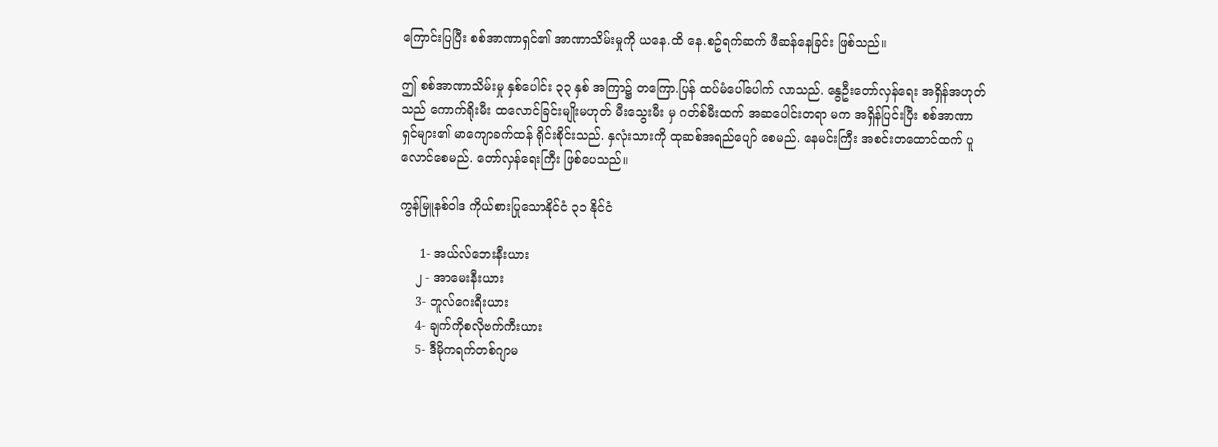ကြောင်းပြပြီး စစ်အာဏာရှင်၏ အာဏာသိမ်းမှုကို ယနေ.ထိ နေ.စဥ်ရက်ဆက် ဖီဆန်နေခြင်း ဖြစ်သည်။

ဤ စစ်အာဏာသိမ်းမှု နှစ်ပေါင်း ၃၃ နှစ် အကြာ၌ တကြော.ပြန် ထပ်မံပေါ်ပေါက် လာသည်. နွေဦးတော်လှန်ရေး အရှိန်အဟုတ်သည် ကောက်ရိုးမီး ထလောင်ခြင်းမျိုးမဟုတ် မီးသွေးမီး မှ ဂတ်စ်မီးထက် အဆပေါင်းတရာ မက အရှိန်ပြင်းပြီး စစ်အာဏာရှင်များ၏ မာကျောခက်ထန် ရိုင်းစိုင်းသည်. နှလုံးသားကို ထုဆစ်အရည်ပျော် စေမည်. နေမင်းကြီး အစင်းတထောင်ထက် ပူလောင်စေမည်. တော်လှန်ရေးကြီး ဖြစ်ပေသည်။

ကွန်မြူနစ်ဝါဒ ကိုယ်စားပြုသောနိုင်ငံ ၃၁ နိုင်ငံ

     1- အယ်လ်ဘေးနီးယား
    ၂ - အာမေးနီးယား
    3- ဘူလ်ဂေးရီးယား
    4- ချက်ကိုစလိုဗက်ကီးယား
    5- ဒီမိုကရက်တစ်ဂျာမ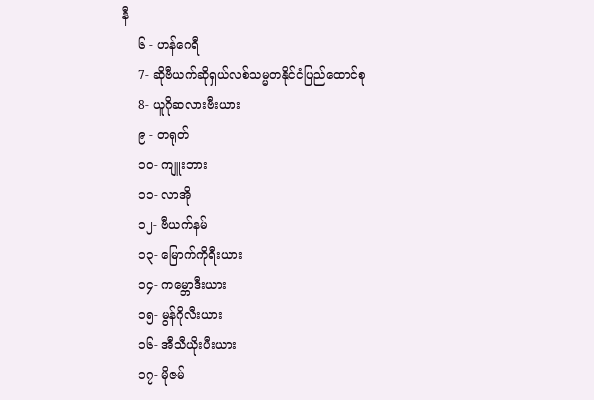နီ
    ၆ - ဟန်ဂေရီ
    7- ဆိုဗီယက်ဆိုရှယ်လစ်သမ္မတနိုင်ငံပြည်ထောင်စု
    8- ယူဂိုဆလားဗီးယား
    ၉ - တရုတ်
    ၁၀- ကျူးဘား
    ၁၁- လာအို
    ၁၂- ဗီယက်နမ်
    ၁၃- မြောက်ကိုရီးယား
    ၁၄- ကမ္ဘောဒီးယား
    ၁၅- မွန်ဂိုလီးယား
    ၁၆- အီသီယိုးပီးယား
    ၁၇- မိုဇမ်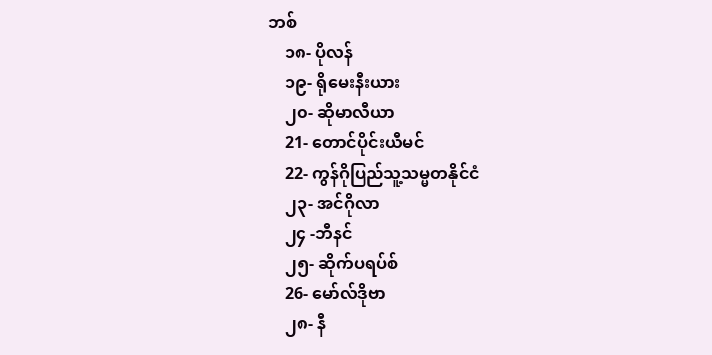ဘစ်
    ၁၈- ပိုလန်
    ၁၉- ရိုမေးနီးယား
    ၂၀- ဆိုမာလီယာ
    21- တောင်ပိုင်းယီမင်
    22- ကွန်ဂိုပြည်သူ့သမ္မတနိုင်ငံ
    ၂၃- အင်ဂိုလာ
    ၂၄ -ဘီနင်
    ၂၅- ဆိုက်ပရပ်စ်
    26- မော်လ်ဒိုဗာ
    ၂၈- နီ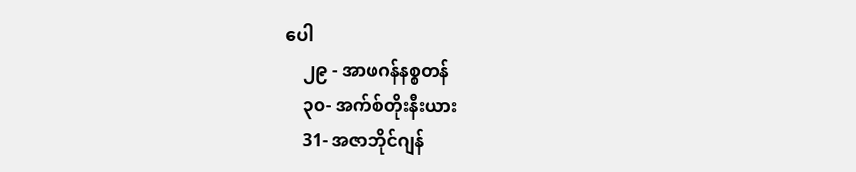ပေါ
    ၂၉ - အာဖဂန်နစ္စတန်
    ၃၀- အက်စ်တိုးနီးယား
    31- အဇာဘိုင်ဂျန်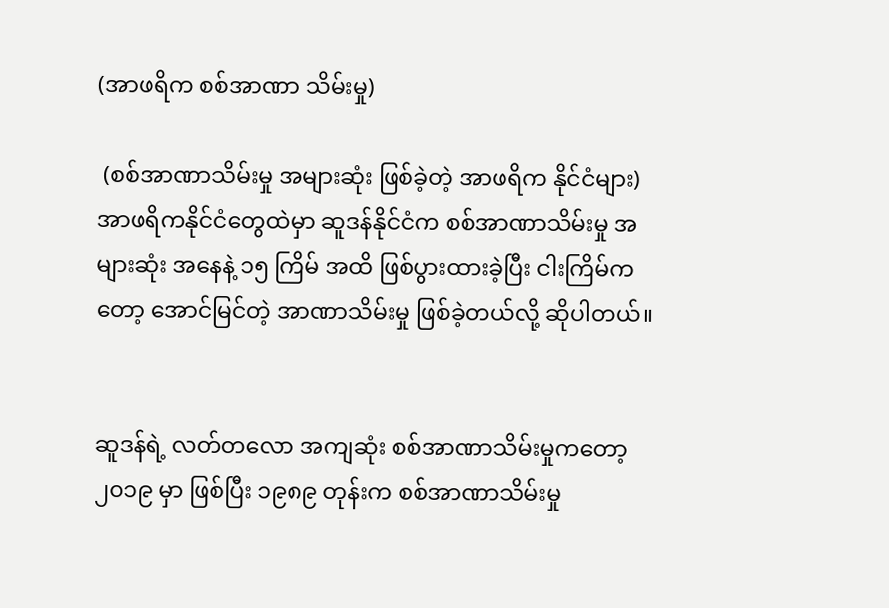(အာဖရိက စစ်အာဏာ သိမ်းမှု)

 (စစ်အာဏာသိမ်းမှု အများဆုံး ဖြစ်ခဲ့တဲ့ အာဖရိက နိုင်ငံများ)
အာဖရိကနိုင်ငံတွေထဲမှာ ဆူဒန်နိုင်ငံက စစ်အာဏာသိမ်းမှု အများဆုံး အနေနဲ့ ၁၅ ကြိမ် အထိ ဖြစ်ပွားထားခဲ့ပြီး ငါးကြိမ်ကတော့ အောင်မြင်တဲ့ အာဏာသိမ်းမှု ဖြစ်ခဲ့တယ်လို့ ဆိုပါတယ်။


ဆူဒန်ရဲ့ လတ်တလော အကျဆုံး စစ်အာဏာသိမ်းမှုကတော့ ၂၀၁၉ မှာ ဖြစ်ပြီး ၁၉၈၉ တုန်းက စစ်အာဏာသိမ်းမှု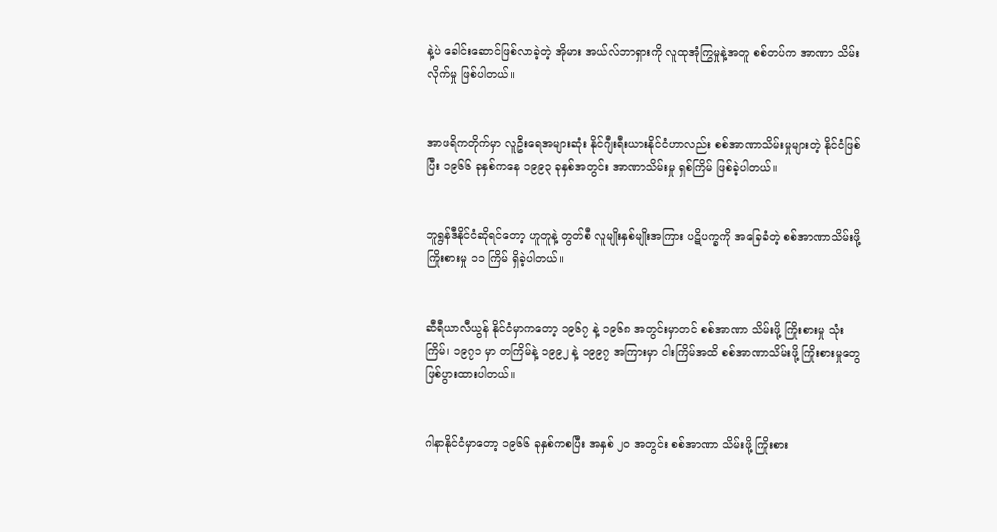နဲ့ပဲ ခေါင်းဆောင်ဖြစ်လာခဲ့တဲ့ အိုမား အယ်လ်ဘာရှားကို လူထုအုံကြွမှုနဲ့အတူ စစ်တပ်က အာဏာ သိမ်းလိုက်မှု ဖြစ်ပါတယ်။


အာဖရိကတိုက်မှာ လူဦးရေအများဆုံး နိုင်ဂျီးရီးယားနိုင်ငံဟာလည်း စစ်အာဏာသိမ်းမှုများတဲ့ နိုင်ငံဖြစ်ပြီး ၁၉၆၆ ခုနှစ်ကနေ ၁၉၉၃ ခုနှစ်အတွင်း အာဏာသိမ်းမှု ရှစ်ကြိမ် ဖြစ်ခဲ့ပါတယ်။


ဘူရွန်ဒီနိုင်ငံဆိုရင်တော့ ဟူတူနဲ့ တွတ်စီ လူမျိုးနှစ်မျိုးအကြား ပဋိပက္ခကို အခြေခံတဲ့ စစ်အာဏာသိမ်းဖို့ ကြိုးစားမှု ၁၁ ကြိမ် ရှိခဲ့ပါတယ်။


ဆီရီယာလီယွန် နိုင်ငံမှာကတော့ ၁၉၆၇ နဲ့ ၁၉၆၈ အတွင်းမှာတင် စစ်အာဏာ သိမ်းဖို့ ကြိုးစားမှု သုံးကြိမ်၊ ၁၉၇၁ မှာ တကြိမ်နဲ့ ၁၉၉၂ နဲ့ ၁၉၉၇ အကြားမှာ ငါးကြိမ်အထိ စစ်အာဏာသိမ်းဖို့ ကြိုးစားမှုတွေ ဖြစ်ပွားထားပါတယ်။


ဂါနာနိုင်ငံမှာတော့ ၁၉၆၆ ခုနှစ်ကစပြီး အနှစ် ၂၀ အတွင်း စစ်အာဏာ သိမ်းဖို့ ကြိုးစား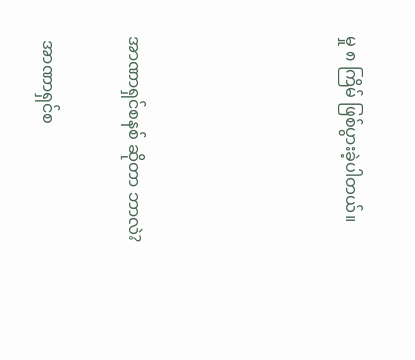မှု ၈ ကြိမ် ဖြစ်ပွားခဲ့ပါတယ်။




အာဏာရှင်စနစ် ဆိုတာ ဘာလဲ?

 အာဏာရှင်စ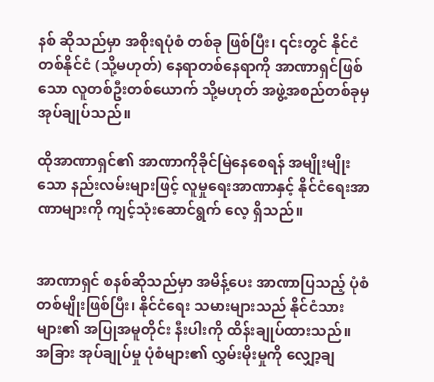နစ် ဆိုသည်မှာ အစိုးရပုံစံ တစ်ခု ဖြစ်ပြီး၊ ၎င်းတွင် နိုင်ငံတစ်နိုင်ငံ (သို့မဟုတ်) နေရာတစ်နေရာကို အာဏာရှင်ဖြစ်သော လူတစ်ဦးတစ်ယောက် သို့မဟုတ် အဖွဲ့အစည်တစ်ခုမှ အုပ်ချုပ်သည်။

ထိုအာဏာရှင်၏ အာဏာကိုခိုင်မြဲနေစေရန် အမျိုးမျိုးသော နည်းလမ်းများဖြင့် လူမှုရေးအာဏာနှင့် နိုင်ငံရေးအာဏာများကို ကျင့်သုံးဆောင်ရွက် လေ့ ရှိသည်။


အာဏာရှင် စနစ်ဆိုသည်မှာ အမိန့်ပေး အာဏာပြသည့် ပုံစံ တစ်မျိုးဖြစ်ပြီး၊ နိုင်ငံရေး သမားများသည် နိုင်ငံသားများ၏ အပြုအမူတိုင်း နီးပါးကို ထိန်းချုပ်ထားသည်။ အခြား အုပ်ချုပ်မှု ပုံစံများ၏ လွှမ်းမိုးမှုကို လျှော့ချ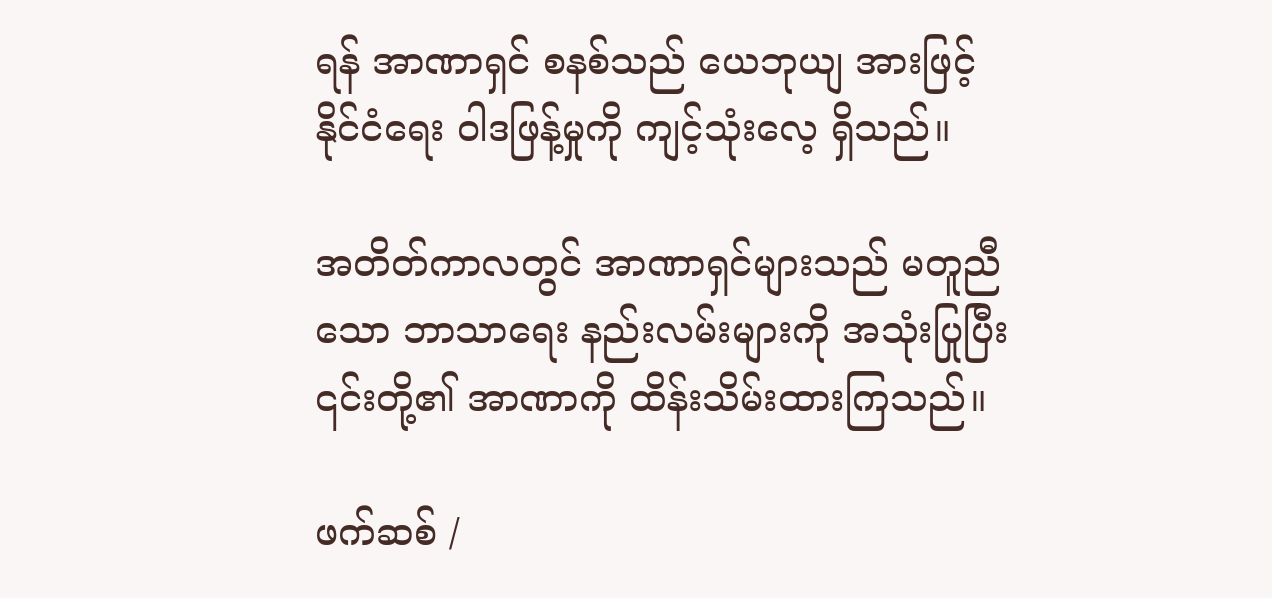ရန် အာဏာရှင် စနစ်သည် ယေဘုယျ အားဖြင့် နိုင်ငံရေး ဝါဒဖြန့်မှုကို ကျင့်သုံးလေ့ ရှိသည်။

အတိတ်ကာလတွင် အာဏာရှင်များသည် မတူညီသော ဘာသာရေး နည်းလမ်းများကို အသုံးပြုပြီး ၎င်းတို့၏ အာဏာကို ထိန်းသိမ်းထားကြသည်။

ဖက်ဆစ် /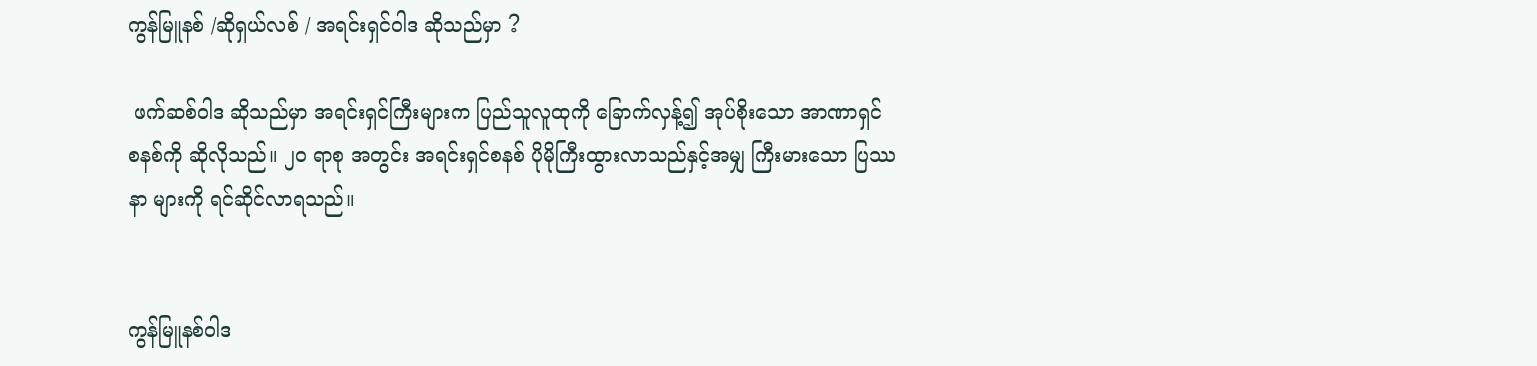ကွန်မြူနစ် /ဆိုရှယ်လစ် / အရင်းရှင်ဝါဒ ဆိုသည်မှာ ?

 ဖက်ဆစ်ဝါဒ ဆိုသည်မှာ အရင်းရှင်ကြီးများက ပြည်သူလူထုကို‌ ခြောက်လှန့်၍ အုပ်စိုးသော အာဏာရှင် စနစ်ကို ဆိုလိုသည်။ ၂၀ ရာစု အတွင်း အရင်းရှင်စနစ် ပိုမိုကြီးထွားလာသည်နှင့်အမျှ ကြီးမားသော ပြဿနာ များကို ရင်ဆိုင်လာရသည်။


ကွန်မြူနစ်ဝါဒ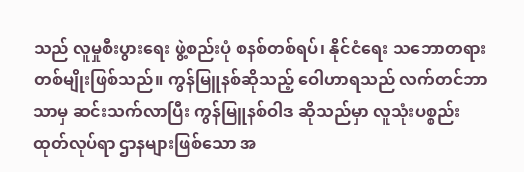သည် လူမှုစီးပွားရေး ဖွဲ့စည်းပုံ စနစ်တစ်ရပ်၊ နိုင်ငံရေး သဘောတရား တစ်မျိုးဖြစ်သည်။ ကွန်မြူနစ်ဆိုသည့် ဝေါဟာရသည် လက်တင်ဘာသာမှ ဆင်းသက်လာပြီး ကွန်မြူနစ်ဝါဒ ဆိုသည်မှာ လူသုံးပစ္စည်း ထုတ်လုပ်ရာ ဌာနများဖြစ်သော အ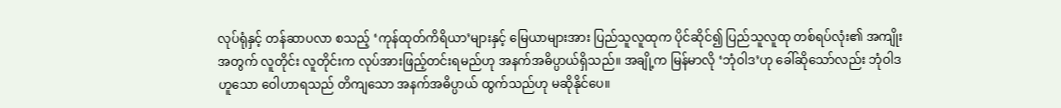လုပ်ရုံနှင့် တန်ဆာပလာ စသည့် ‘ကုန်ထုတ်ကိရိယာ’များနှင့် မြေယာများအား ပြည်သူလူထုက ပိုင်ဆိုင်၍ ပြည်သူလူထု တစ်ရပ်လုံး၏ အကျိုးအတွက် လူတိုင်း လူတိုင်းက လုပ်အားဖြည့်တင်းရမည်ဟု အနက်အဓိပ္ပာယ်ရှိသည်။ အချို့က မြန်မာလို ‘ဘုံဝါဒ’ဟု ခေါ်ဆိုသော်လည်း ဘုံဝါဒဟူသော ဝေါဟာရသည် တိကျသော အနက်အဓိပ္ပာယ် ထွက်သည်ဟု မဆိုနိုင်ပေ။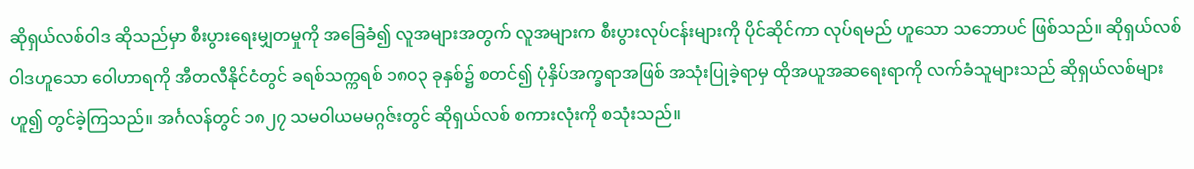ဆိုရှယ်လစ်ဝါဒ ဆိုသည်မှာ စီးပွားရေးမျှတမှုကို အခြေခံ၍ လူအများအတွက် လူအများက စီးပွားလုပ်ငန်းများကို ပိုင်ဆိုင်ကာ လုပ်ရမည် ဟူသော သဘောပင် ဖြစ်သည်။ ဆိုရှယ်လစ်ဝါဒဟူသော ဝေါဟာရကို အီတလီနိုင်ငံတွင် ခရစ်သက္ကရစ် ၁၈၀၃ ခုနှစ်၌ စတင်၍ ပုံနှိပ်အက္ခရာအဖြစ် အသုံးပြုခဲ့ရာမှ ထိုအယူအဆရေးရာကို လက်ခံသူများသည် ဆိုရှယ်လစ်များဟူ၍ တွင်ခဲ့ကြသည်။ အင်္ဂလန်တွင် ၁၈၂၇ သမဝါယမမဂ္ဂဇ်းတွင် ဆိုရှယ်လစ် စကားလုံးကို စသုံးသည်။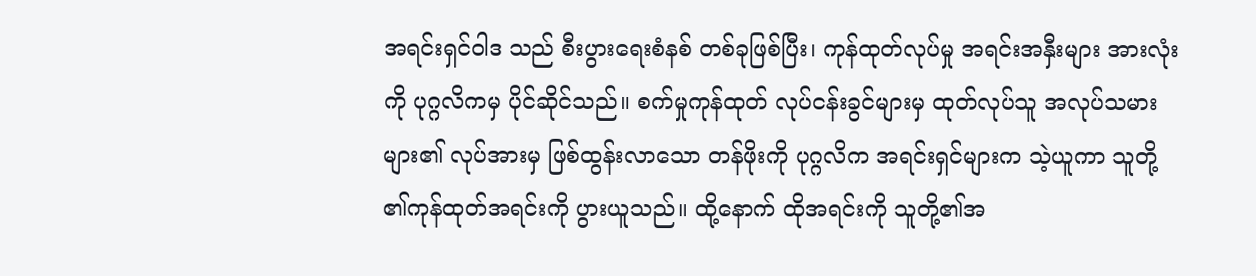အရင်းရှင်ဝါဒ သည် စီးပွားရေးစံနစ် တစ်ခုဖြစ်ပြီး၊ ကုန်ထုတ်လုပ်မှု အရင်းအနှီးများ အားလုံးကို ပုဂ္ဂလိကမှ ပိုင်ဆိုင်သည်။ စက်မှုကုန်ထုတ် လုပ်ငန်းခွင်များမှ ထုတ်လုပ်သူ အလုပ်သမားများ၏ လုပ်အားမှ ဖြစ်ထွန်းလာသော တန်ဖိုးကို ပုဂ္ဂလိက အရင်းရှင်များက သဲ့ယူကာ သူတို့ ၏ကုန်ထုတ်အရင်းကို ပွားယူသည်။ ထို့နောက် ထိုအရင်းကို သူတို့၏အ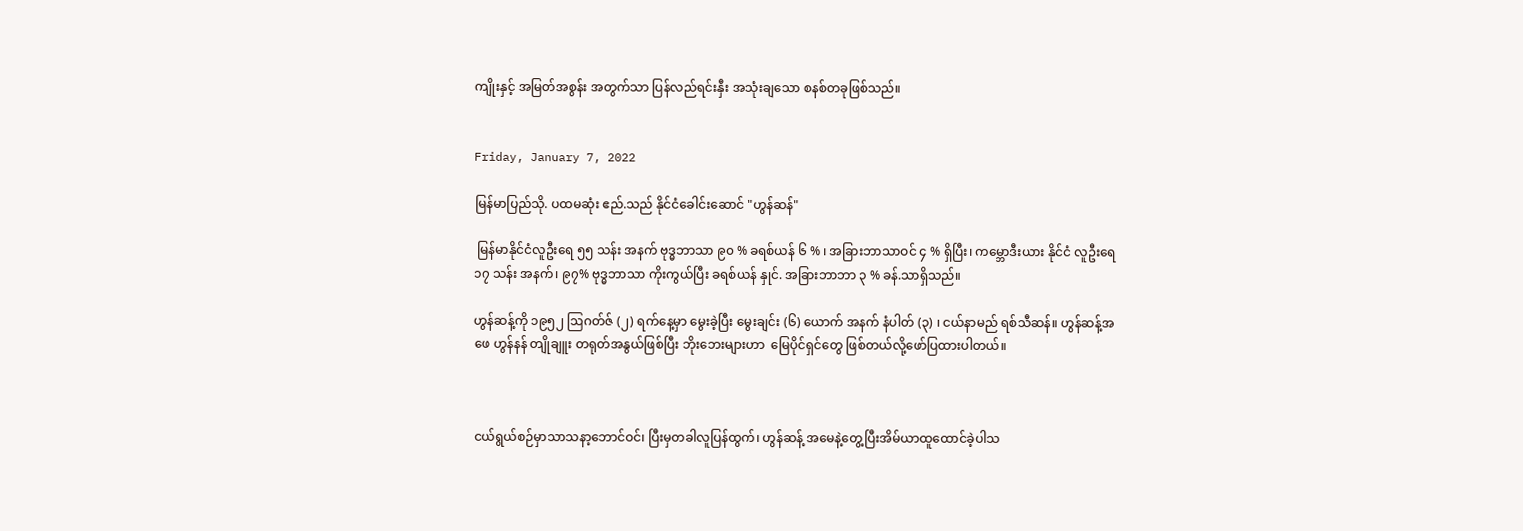ကျိုးနှင့် အမြတ်အစွန်း အတွက်သာ ပြန်လည်ရင်းနှီး အသုံးချသော စနစ်တခုဖြစ်သည်။


Friday, January 7, 2022

မြန်မာပြည်သို. ပထမဆုံး ဧည်.သည် နိုင်ငံခေါင်းဆောင် "ဟွန်ဆန်"

 မြန်မာနိုင်ငံလူဦးရေ ၅၅ သန်း အနက် ဗုဒ္ဓဘာသာ ၉၀ % ခရစ်ယန် ၆ % ၊ အခြားဘာသာဝင် ၄ % ရှိပြီး၊ ကမ္ဘောဒီးယား နိုင်ငံ လူဦးရေ ၁၇ သန်း အနက်၊ ၉၇% ဗုဒ္ဓဘာသာ ကိုးကွယ်ပြီး ခရစ်ယန် နှုင်. အခြားဘာဘာ ၃ % ခန်.သာရှိသည်။

ဟွန်ဆန့်ကို ၁၉၅၂ ဩဂတ်ဇ် (၂) ရက်နေ့မှာ မွေးခဲ့ပြီး မွေးချင်း (၆) ယောက် အနက် နံပါတ် (၃) ၊ ငယ်နာမည် ရစ်သီဆန်။ ဟွန်ဆန့်အဖေ ဟွန်နန် တျိုချူး တရုတ်အနွယ်ဖြစ်ပြီး ဘိုးဘေးများဟာ  မြေပိုင်ရှင်တွေ ဖြစ်တယ်လို့ဖော်ပြထားပါတယ်။



ငယ်ရွယ်စဉ်မှာသာသနာ့ဘောင်ဝင်၊ ပြီးမှတခါလူပြန်ထွက်၊ ဟွန်ဆန့် အမေနဲ့တွေ့ပြီးအိမ်ယာထူထောင်ခဲ့ပါသ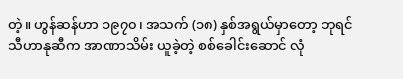တဲ့။ ဟွန်ဆန်ဟာ ၁၉၇၀၊ အသက် (၁၈) နှစ်အရွယ်မှာတော့ ဘုရင်သီဟာနုဆီက အာဏာသိမ်း ယူခဲ့တဲ့ စစ်ခေါင်းဆောင် လုံ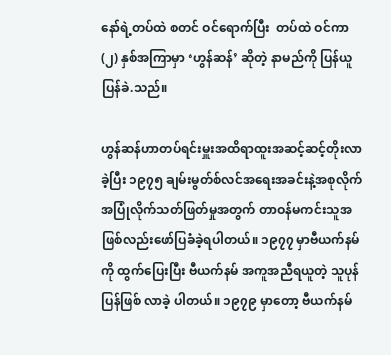နော်ရဲ့တပ်ထဲ စတင် ဝင်ရောက်ပြီး  တပ်ထဲ ဝင်ကာ (၂) နှစ်အကြာမှာ ‘ဟွန်ဆန်’ ဆိုတဲ့ နာမည်ကို ပြန်ယူပြန်ခဲ.သည်။

ဟွန်ဆန်ဟာတပ်ရင်းမှူးအထိရာထူးအဆင့်ဆင့်တိုးလာခဲ့ပြီး ၁၉၇၅ ချမ်းမွတ်စ်လင်အရေးအခင်းနဲ့အစုလိုက်အပြုံလိုက်သတ်ဖြတ်မှုအတွက် တာဝန်မကင်းသူအဖြစ်လည်းဖော်ပြခံခဲ့ရပါတယ်။ ၁၉၇၇ မှာဗီယက်နမ် ကို ထွက်ပြေးပြီး ဗီယက်နမ် အကူအညီရယူတဲ့ သူပုန် ပြန်ဖြစ် လာခဲ့ ပါတယ်။ ၁၉၇၉ မှာတော့ ဗီယက်နမ်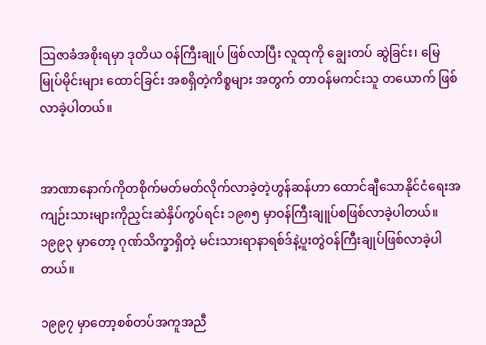ဩဇာခံအစိုးရမှာ ဒုတိယ ဝန်ကြီးချုပ် ဖြစ်လာပြီး လူထုကို ချွေးတပ် ဆွဲခြင်း၊ မြေမြုပ်မိုင်းများ ထောင်ခြင်း အစရှိတဲ့ကိစ္စများ အတွက် တာဝန်မကင်းသူ တယောက် ဖြစ်လာခဲ့ပါတယ်။


အာဏာနောက်ကိုတစိုက်မတ်မတ်လိုက်လာခဲ့တဲ့ဟွန်ဆန်ဟာ ထောင်ချီသောနိုင်ငံရေးအကျဉ်းသားများကိုညှင်းဆဲနှိပ်ကွပ်ရင်း ၁၉၈၅ မှာဝန်ကြီးချူပ်စဖြစ်လာခဲ့ပါတယ်။ ၁၉၉၃ မှာတော့ ဂုဏ်သိက္ခာရှိတဲ့ မင်းသားရာနာရစ်ဒ်နဲ့ပူးတွဲဝန်ကြီးချုပ်ဖြစ်လာခဲ့ပါတယ်။

၁၉၉၇ မှာတော့စစ်တပ်အကူအညီ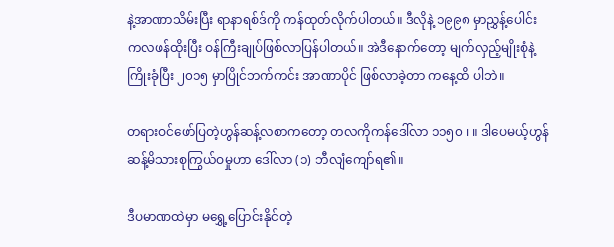နဲ့အာဏာသိမ်းပြီး ရာနာရစ်ဒ်ကို ကန်ထုတ်လိုက်ပါတယ်။ ဒီလိုနဲ့ ၁၉၉၈ မှာညွှန့်ပေါင်း ကလဖန်ထိုးပြီး ဝန်ကြီးချုပ်ဖြစ်လာပြန်ပါတယ်။ အဲဒီနောက်တော့ မျက်လှည့်မျိုးစုံနဲ့ ကြိုးခုံပြီး ၂၀၁၅ မှာပြိုင်ဘက်ကင်း အာဏာပိုင် ဖြစ်လာခဲ့တာ ကနေ့ထိ ပါဘဲ။

တရားဝင်ဖော်ပြတဲ့ဟွန်ဆန့်လစာကတော့ တလကိုကန်ဒေါ်လာ ၁၁၅၀ ၊ ။ ဒါပေမယ့်ဟွန်ဆန့်မိသားစုကြွယ်ဝမှုဟာ ဒေါ်လာ (၁) ဘီလျံကျော်ရ၏။

ဒီပမာဏထဲမှာ မရွှေ့ပြောင်းနိုင်တဲ့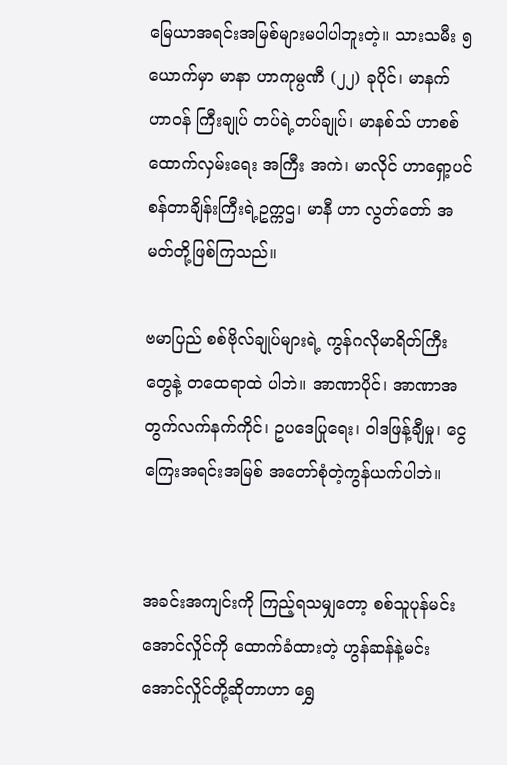မြေယာအရင်းအမြစ်များမပါပါဘူးတဲ့။ သားသမီး ၅ ယောက်မှာ မာနာ ဟာကုမ္ပဏီ (၂၂) ခုပိုင်၊ မာနက် ဟာဝန် ကြီးချုပ် တပ်ရဲ့တပ်ချုပ်၊ မာနစ်သ် ဟာစစ်ထောက်လှမ်းရေး အကြီး အကဲ၊ မာလိုင် ဟာရှော့ပင်စန်တာချိန်းကြီးရဲ့ဥက္ကဌ၊ မာနီ ဟာ လွတ်တော် အမတ်တို့ဖြစ်ကြသည်။

ဗမာပြည် စစ်ဗိုလ်ချုပ်များရဲ့ ကွန်ဂလိုမာရိတ်ကြီးတွေနဲ့ တထေရာထဲ ပါဘဲ။ အာဏာပိုင်၊ အာဏာအတွက်လက်နက်ကိုင်၊ ဥပဒေပြုရေး၊ ဝါဒဖြန့်ချီမှု၊ ငွေကြေးအရင်းအမြစ် အတော်စုံတဲ့ကွန်ယက်ပါဘဲ။


အခင်းအကျင်းကို ကြည့်ရသမျှတော့ စစ်သူပုန်မင်းအောင်လှိုင်ကို ထောက်ခံထားတဲ့ ဟွန်ဆန်နဲ့မင်းအောင်လှိုင်တို့ဆိုတာဟာ ရွှေ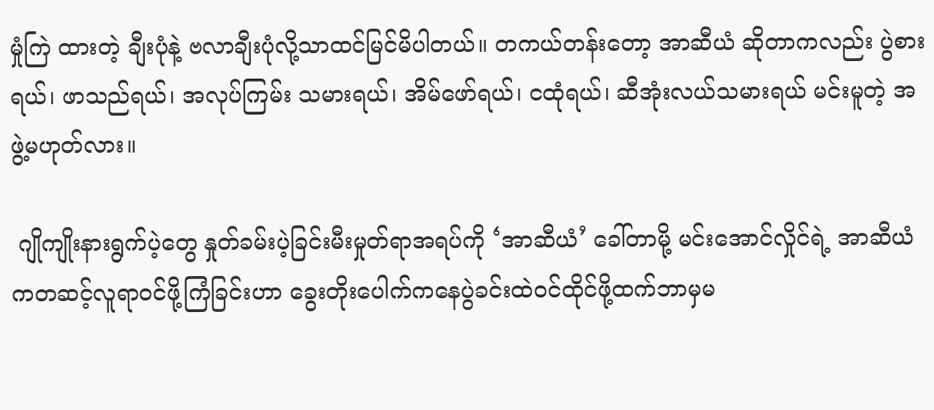မှုံကြဲ ထားတဲ့ ချီးပုံနဲ့ ဗလာချီးပုံလို့သာထင်မြင်မိပါတယ်။ တကယ်တန်းတော့ အာဆီယံ ဆိုတာကလည်း ပွဲစားရယ်၊ ဖာသည်ရယ်၊ အလုပ်ကြမ်း သမားရယ်၊ အိမ်ဖော်ရယ်၊ ငထုံရယ်၊ ဆီအုံးလယ်သမားရယ် မင်းမူတဲ့ အဖွဲ့မဟုတ်လား။

 ဂျိုကျိုးနားရွက်ပဲ့တွေ နှုတ်ခမ်းပဲ့ခြင်းမီးမှုတ်ရာအရပ်ကို ‘အာဆီယံ’ ခေါ်တာမို့ မင်းအောင်လှိုင်ရဲ့ အာဆီယံကတဆင့်လူရာဝင်ဖို့ကြံခြင်းဟာ ခွေးတိုးပေါက်ကနေပွဲခင်းထဲဝင်ထိုင်ဖို့ထက်ဘာမှမ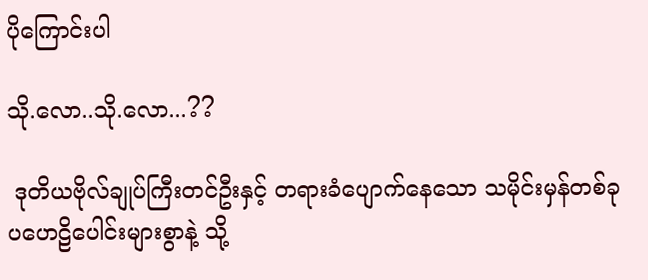ပိုကြောင်းပါ

သို.လော..သို.လော...??

 ဒုတိယဗိုလ်ချုပ်ကြီးတင်ဦးနှင့် တရားခံပျောက်နေသော သမိုင်းမှန်တစ်ခု ပဟေဠိပေါင်းများစွာနဲ့ သို့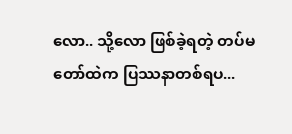လော.. သို့လော ဖြစ်ခဲ့ရတဲ့ တပ်မတော်ထဲက ပြဿနာတစ်ရပ...